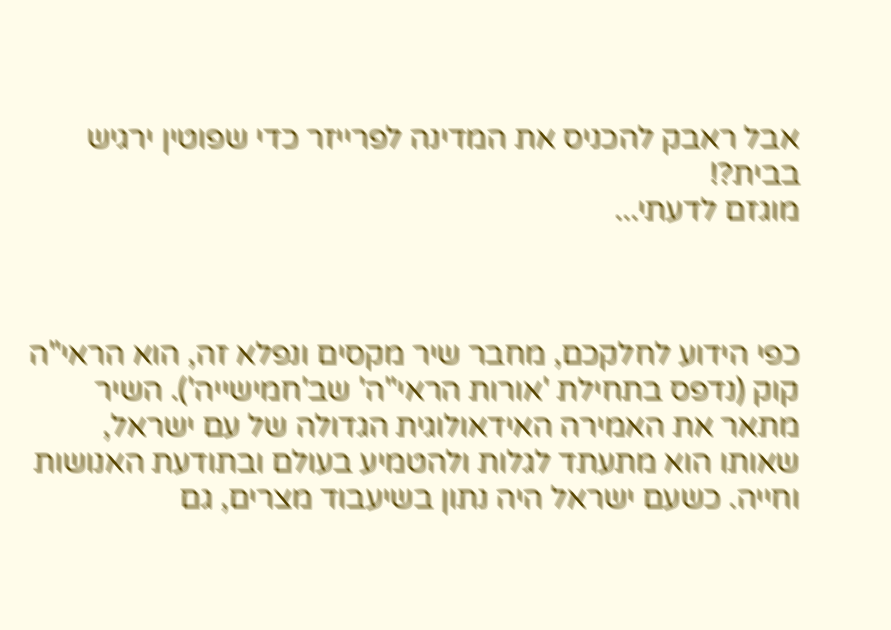אבל ראבק להכניס את המדינה לפרייזר כדי שפוטין ירגיש בבית?!
מוגזם לדעתי...



כפי הידוע לחלקכם, מחבר שיר מקסים ונפלא זה, הוא הראי"ה קוק (נדפס בתחילת 'אורות הראי"ה' שב'חמישייה'). השיר מתאר את האמירה האידאולוגית הגדולה של עם ישראל, שאותו הוא מתעתד לגלות ולהטמיע בעולם ובתודעת האנושות וחייה. כשעם ישראל היה נתון בשיעבוד מצרים, גם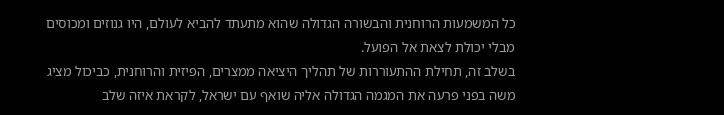כל המשמעות הרוחנית והבשורה הגדולה שהוא מתעתד להביא לעולם, היו גנוזים ומכוסים מבלי יכולת לצאת אל הפועל.
בשלב זה, תחילת ההתעוררות של תהליך היציאה ממצרים, הפיזית והרוחנית, כביכול מציג משה בפני פרעה את המגמה הגדולה אליה שואף עם ישראל, לקראת איזה שלב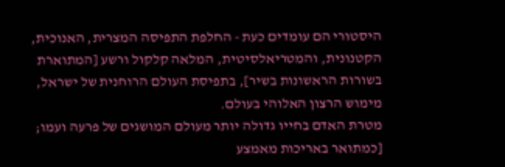היסטורי הם עומדים כעת - החלפת התפיסה המצרית, האנוכית, הקטנונית, והמטריאלסיטית, המלאה קלקול ורשע [המתוארת בשורות הראשונות בשיר], בתפיסת העולם הרוחנית של ישראל, מימוש הרצון האלוהי בעולם.
מטרת האדם בחייו גדולה יותר מעולם המושגים של פרעה ועמו; [כמתואר באריכות מאמצע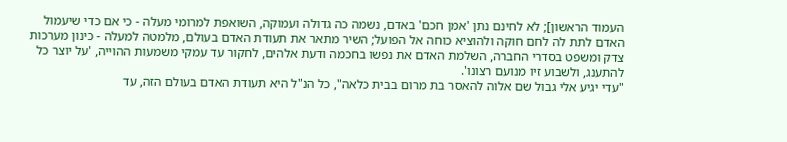העמוד הראשון]; לא לחינם נתן 'אמן חכם' באדם, נשמה כה גדולה ועמוקה, השואפת למרומי מעלה - כי אם כדי שיעמול האדם לתת לה לחם חוקה ולהוציא כוחה אל הפועל; השיר מתאר את תעודת האדם בעולם, מלמטה למעלה - כינון מערכות צדק ומשפט בסדרי החברה, השלמת האדם את נפשו בחכמה ודעת אלהים, לחקור עד עמקי משמעות ההוייה, 'על יוצר כל להתענג, ולשבוע זיו מנועם רצונו'.
"עדי יגיע אלי גבול שם אלוה להאסר בת מרום בבית כלאה", כל הנ"ל היא תעודת האדם בעולם הזה, עד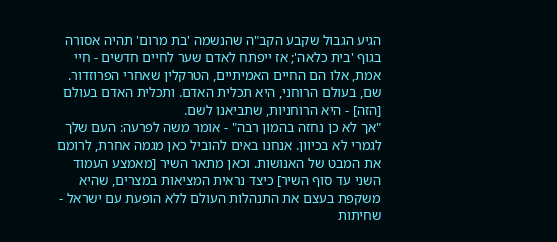הגיע הגבול שקבע הקב"ה שהנשמה 'בת מרום' תהיה אסורה בגוף 'בית כלאה'; אז ייפתח לאדם שער לחיים חדשים - חיי אמת, אלו הם החיים האמיתיים, הטרקלין שאחרי הפרוזדור. שם, בעולם הרוחני, היא תכלית האדם. ותכלית האדם בעולם [הזה] - היא הרוחניות, שתביאנו לשם.
"אך לא כן נחזה בהמון רבה" - אומר משה לפרעה: העם שלך לגמרי לא בכיוון. אנחנו באים להוביל כאן מגמה אחרת, לרומם את המבט של האנושות. וכאן מתאר השיר [מאמצע העמוד השני עד סוף השיר] כיצד נראית המציאות במצרים, שהיא משקפת בעצם את התנהלות העולם ללא הופעת עם ישראל - שחיתות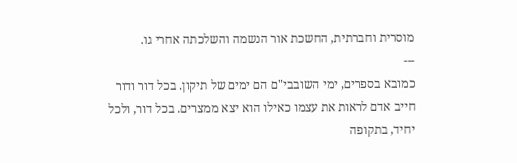מוסרית וחברתית, החשכת אור הנשמה והשלכתה אחרי גו.
---
כמובא בספרים, ימי השובבי"ם הם ימים של תיקון. בכל דור ודור חייב אדם לראות את עצמו כאילו הוא יצא ממצרים. בכל דור, ולכל יחיד, בתקופה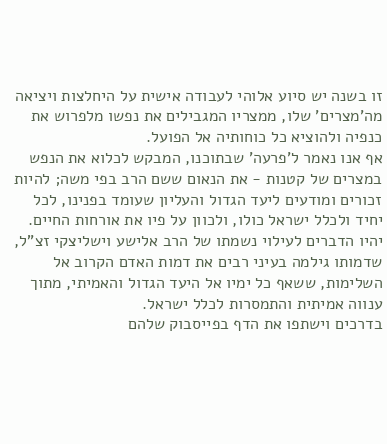זו בשנה יש סיוע אלוהי לעבודה אישית על היחלצות ויציאה מה'מצרים' שלו, ממצריו המגבילים את נפשו מלפרוש את כנפיה ולהוציא כל כוחותיה אל הפועל.
אף אנו נאמר ל'פרעה' שבתוכנו, המבקש לכלוא את הנפש במצרים של קטנות - את הנאום ששם הרב בפי משה; להיות זכורים ומודעים ליעד הגדול והעליון שעומד בפנינו, לכל יחיד ולכלל ישראל כולו, ולכוון על פיו את אורחות החיים.
יהיו הדברים לעילוי נשמתו של הרב אלישע וישליצקי זצ"ל, שדמותו גילמה בעיני רבים את דמות האדם הקרוב אל השלימות, ששאף כל ימיו אל היעד הגדול והאמיתי, מתוך ענווה אמיתית והתמסרות לכלל ישראל.
בדרכים וישתפו את הדף בפייסבוק שלהם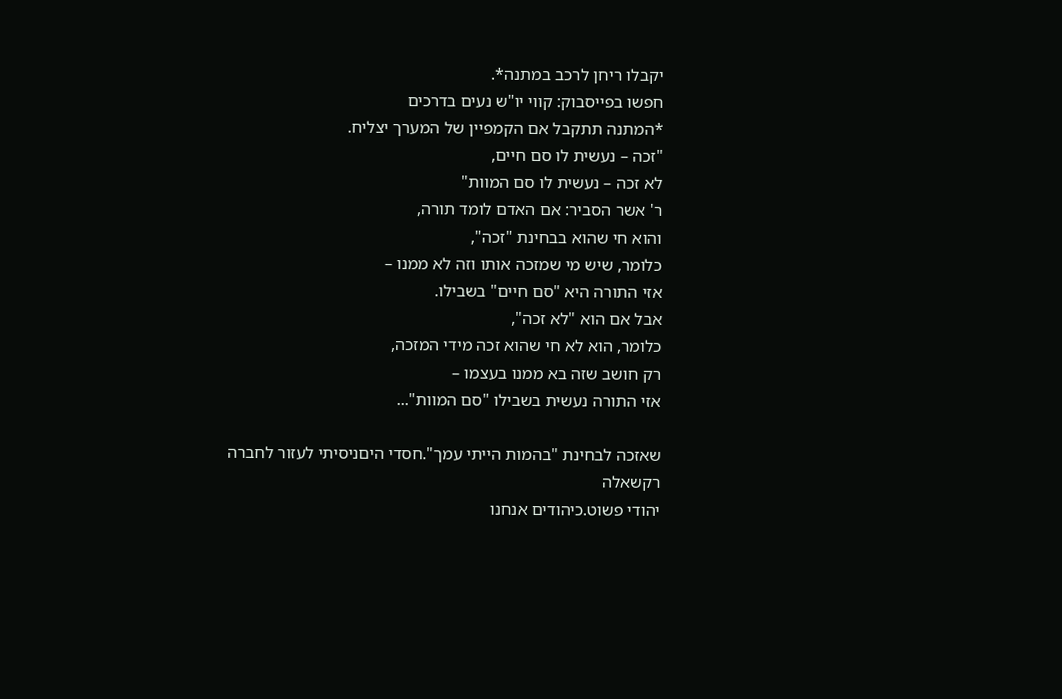יקבלו ריחן לרכב במתנה*.
חפשו בפייסבוק: קווי יו"ש נעים בדרכים
*המתנה תתקבל אם הקמפיין של המערך יצליח.
"זכה – נעשית לו סם חיים,
לא זכה – נעשית לו סם המוות"
ר' אשר הסביר: אם האדם לומד תורה,
והוא חי שהוא בבחינת "זכה",
כלומר, שיש מי שמזכה אותו וזה לא ממנו –
אזי התורה היא "סם חיים" בשבילו.
אבל אם הוא "לא זכה",
כלומר, הוא לא חי שהוא זכה מידי המזכה,
רק חושב שזה בא ממנו בעצמו –
אזי התורה נעשית בשבילו "סם המוות"...

שאזכה לבחינת "בהמות הייתי עמך".חסדי היםניסיתי לעזור לחברה
רקשאלה
יהודי פשוט.כיהודים אנחנו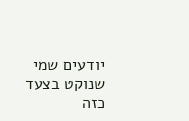יודעים שמי שנוקט בצעד כזה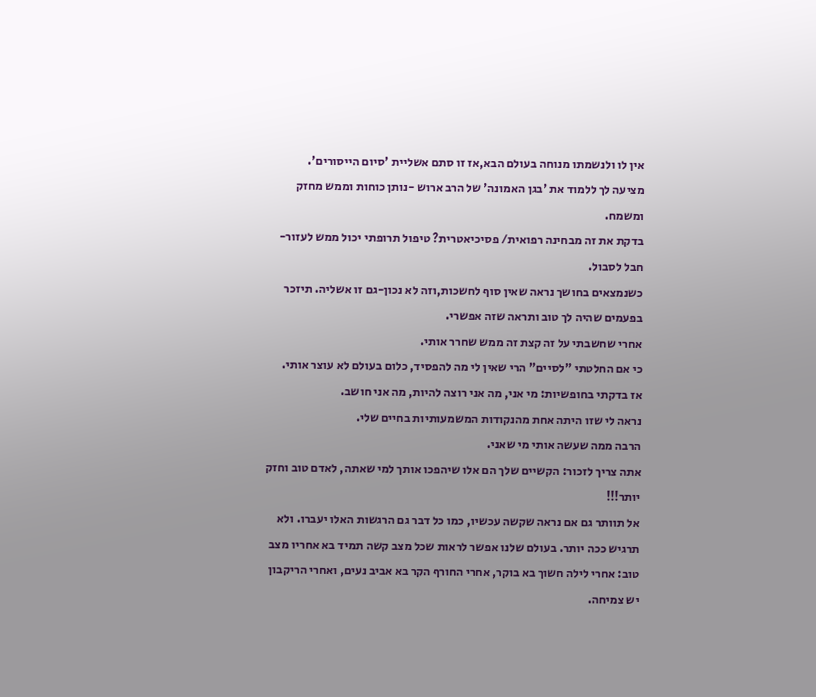אין לו ולנשמתו מנוחה בעולם הבא,אז זו סתם אשליית 'סיום הייסורים'.
מציעה לך ללמוד את 'בגן האמונה' של הרב ארוש -נותן כוחות וממש מחזק ומשמח.
בדקת את זה מבחינה רפואית/ פסיכיאטרית? טיפול תרופתי יכול ממש לעזור-חבל לסבול.
כשנמצאים בחושך נראה שאין סוף לחשכות,וזה לא נכון-גם זו אשליה. תיזכר בפעמים שהיה לך טוב ותראה שזה אפשרי.
אחרי שחשבתי על זה קצת זה ממש שחרר אותי.
כי אם החלטתי "לסיים" הרי שאין לי מה להפסיד, כלום בעולם לא עוצר אותי.
אז בדקתי בחופשיות: מי אני, מה אני רוצה להיות, מה אני חושב.
נראה לי שזו היתה אחת מהנקודות המשמעותיות בחיים שלי.
הרבה ממה שעשה אותי מי שאני.
אתה צריך לזכור: הקשיים שלך הם אלו שיהפכו אותך למי שאתה, לאדם טוב וחזק יותר!!!
אל תוותר גם אם נראה שקשה עכשיו, כמו כל דבר גם הרגשות האלו יעברו. ולא תרגיש ככה יותר. בעולם שלנו אפשר לראות שכל מצב קשה תמיד בא אחריו מצב טוב: אחרי לילה חשוך בא בוקר, אחרי החורף הקר בא אביב נעים, ואחרי הריקבון יש צמיחה.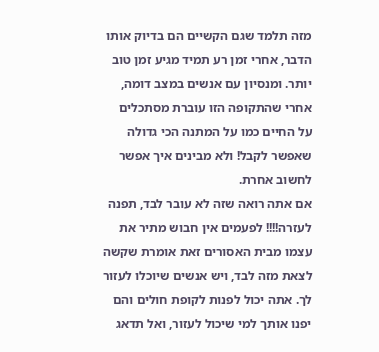מזה תלמד שגם הקשיים הם בדיוק אותו הדבר, אחרי זמן רע תמיד מגיע זמן טוב יותר. ומנסיון עם אנשים במצב דומה, אחרי שהתקופה הזו עוברת מסתכלים על החיים כמו על המתנה הכי גדולה שאפשר לקבל! ולא מבינים איך אפשר לחשוב אחרת.
אם אתה רואה שזה לא עובר לבד, תפנה לעזרה!!!! לפעמים אין חבוש מתיר את עצמו מבית האסורים זאת אומרת שקשה לצאת מזה לבד, ויש אנשים שיוכלו לעזור לך. אתה יכול לפנות לקופת חולים והם יפנו אותך למי שיכול לעזור, ואל תדאג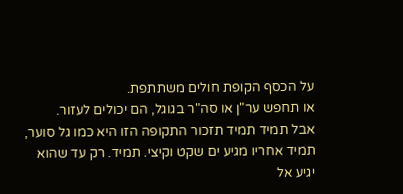על הכסף הקופת חולים משתתפת.
או תחפש ער"ן או סה"ר בגוגל, הם יכולים לעזור.
אבל תמיד תמיד תזכור התקופה הזו היא כמו גל סוער, תמיד אחריו מגיע ים שקט וקיצי. תמיד. רק עד שהוא יגיע אל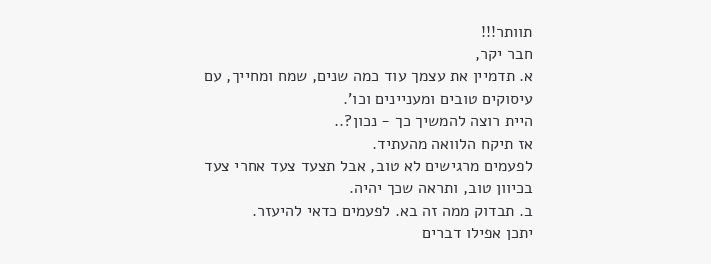תוותר!!!
חבר יקר,
א. תדמיין את עצמך עוד כמה שנים, שמח ומחייך, עם עיסוקים טובים ומעניינים וכו'.
היית רוצה להמשיך כך - נכון?..
אז תיקח הלוואה מהעתיד.
לפעמים מרגישים לא טוב, אבל תצעד צעד אחרי צעד בכיוון טוב, ותראה שכך יהיה.
ב. תבדוק ממה זה בא. לפעמים כדאי להיעזר.
יתכן אפילו דברים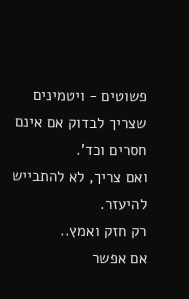פשוטים - ויטמינים שצריך לבדוק אם אינם חסרים וכד'.
ואם צריך, לא להתבייש להיעזר.
רק חזק ואמץ..
אם אפשר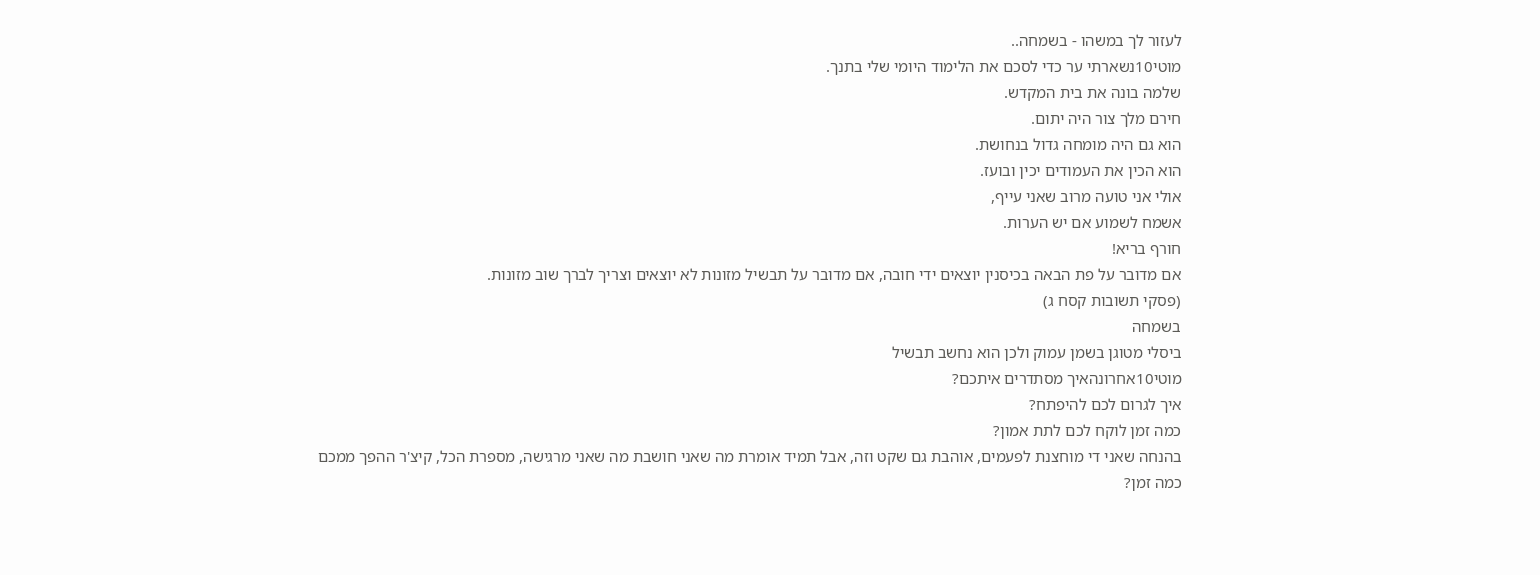לעזור לך במשהו - בשמחה..
מוטי10נשארתי ער כדי לסכם את הלימוד היומי שלי בתנך.
שלמה בונה את בית המקדש.
חירם מלך צור היה יתום.
הוא גם היה מומחה גדול בנחושת.
הוא הכין את העמודים יכין ובועז.
אולי אני טועה מרוב שאני עייף,
אשמח לשמוע אם יש הערות.
חורף בריא!
אם מדובר על פת הבאה בכיסנין יוצאים ידי חובה, אם מדובר על תבשיל מזונות לא יוצאים וצריך לברך שוב מזונות.
(פסקי תשובות קסח ג)
בשמחה
ביסלי מטוגן בשמן עמוק ולכן הוא נחשב תבשיל
מוטי10אחרונהאיך מסתדרים איתכם?
איך לגרום לכם להיפתח?
כמה זמן לוקח לכם לתת אמון?
בהנחה שאני די מוחצנת לפעמים, אוהבת גם שקט וזה, אבל תמיד אומרת מה שאני חושבת מה שאני מרגישה, מספרת הכל, קיצ'ר ההפך ממכם
כמה זמן?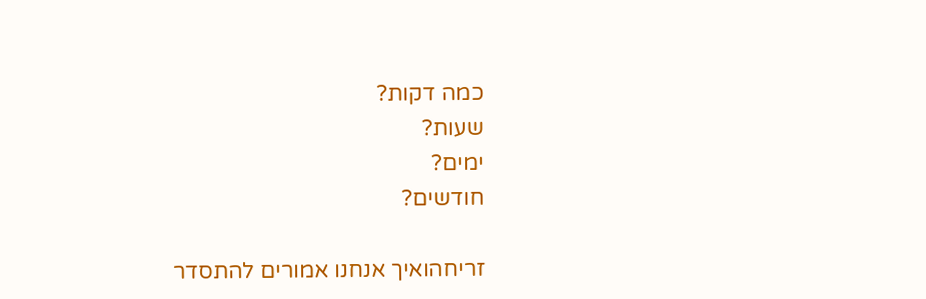כמה דקות?
שעות?
ימים?
חודשים?

זריחהואיך אנחנו אמורים להתסדר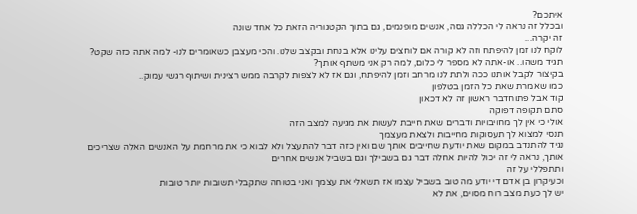איתכם?
ובכלל זה נראה לי הכללה גסה, אנשים מופנמים, גם בתוך הקטגוריה הזאת כל אחד שונה
זה יקרה...
לוקח לנו זמן להיפתח וזה לא קורה אם לוחצים עלינו אלא בנחת ובקצב שלנו. והכי מעצבן כשאומרים לנו- למה אתה כזה שקט? תגיד משהו.. או-אתה לא מספר לי כלום, למה רק אני משתף אותך?
בקיצור לקבל אותנו ככה ולתת לנו מרחב וזמן להיפתח, וגם אז לא לצפות לקרבה ממש רצינית ושיתוף רגשי עמוק..
כמו שאמרת שאת כל הזמן בטלפון
קוד אבל פתוחדבר ראשון זה לא דכאון
סתם תקופה דפוקה
אולי כי אין לך מחויבויות ודברים שאת חייבת לעשות את מגיעה למצב הזה
תנסי למצוא לך תעסוקות מחייבות ולצאת מעצמך
נגיד להתנדב במקום שאת יודעת שחייבים אותך שם ואין כזה דבר להתעצל ולא לבוא כי את מרחמת על האנשים האלה שצריכים אותך, נראה לי זה יכול להיות אחלה דבר גם בשבילך וגם בשביל אנשים אחרים
ותתפללי על זה
וכעיקרון בן אדם די יודע מה טוב בשביל עצמו אז תשאלי את עצמך ואני בטוחה שתקבלי תשובות יותר טובות
יש לך כעת מצב רוח מסוים, את לא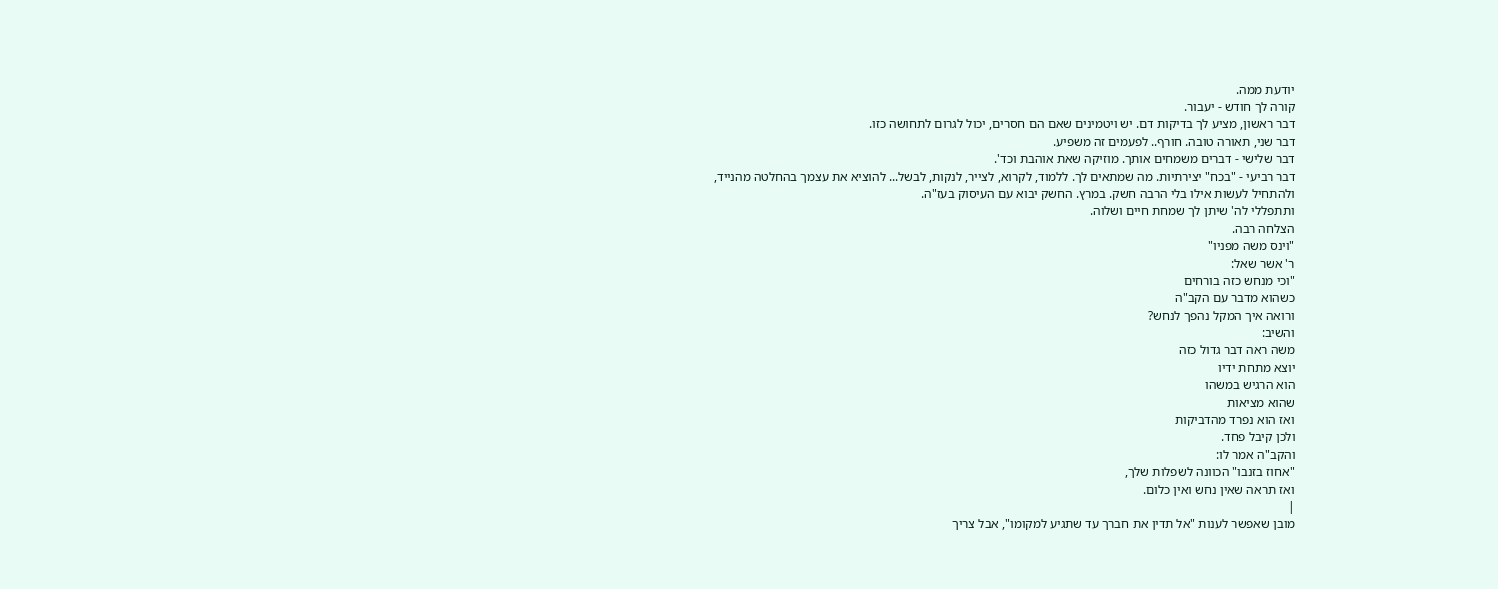יודעת ממה.
קורה לך חודש - יעבור.
דבר ראשון, מציע לך בדיקות דם. יש ויטמינים שאם הם חסרים, יכול לגרום לתחושה כזו.
דבר שני, תאורה טובה. חורף.. לפעמים זה משפיע.
דבר שלישי - דברים משמחים אותך. מוזיקה שאת אוהבת וכד'.
דבר רביעי - "בכח" יצירתיות. מה שמתאים לך. ללמוד, לקרוא, לצייר, לנקות, לבשל... להוציא את עצמך בהחלטה מהנייד, ולהתחיל לעשות אילו בלי הרבה חשק. במרץ. החשק יבוא עם העיסוק בעז"ה.
ותתפללי לה' שיתן לך שמחת חיים ושלוה.
הצלחה רבה.
"וינס משה מפניו"
ר' אשר שאל:
"וכי מנחש כזה בורחים
כשהוא מדבר עם הקב"ה
ורואה איך המקל נהפך לנחש?
והשיב:
משה ראה דבר גדול כזה
יוצא מתחת ידיו
הוא הרגיש במשהו
שהוא מציאות
ואז הוא נפרד מהדביקות
ולכן קיבל פחד.
והקב"ה אמר לו:
"אחוז בזנבו" הכוונה לשפלות שלך,
ואז תראה שאין נחש ואין כלום.
|
מובן שאפשר לענות "אל תדין את חברך עד שתגיע למקומו", אבל צריך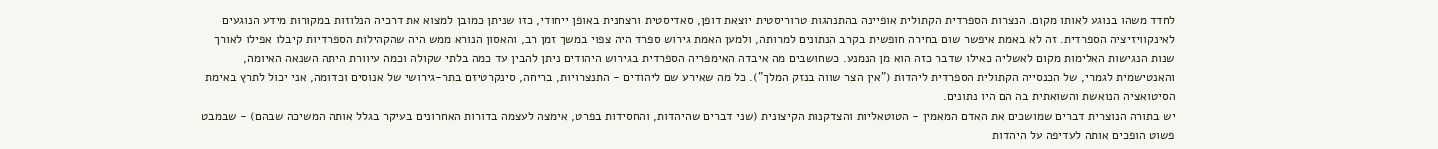לחדד משהו בנוגע לאותו מקום. הנצרות הספרדית הקתולית אופיינה בהתנהגות טרוריסטית יוצאת דופן, סאדיסטית ורצחנית באופן ייחודי, כזו שניתן כמובן למצוא את דרכיה הנלוזות במקורות מידע הנוגעים לאינקוויזיציה הספרדית. זה לא באמת איפשר שום בחירה חופשית בקרב הנתונים למרותה, ולמען האמת גירוש ספרד היה צפוי במשך זמן רב, והאסון הנורא ממש היה שהקהילות הספרדיות קיבלו אפילו לאורך שנות הנגישות האלימות מקום לאשליה כאילו שדבר כזה הוא מן הנמנע. כשחושבים מה איבדה האימפריה הספרדית בגירוש היהודים ניתן להבין עד כמה בלתי שקולה וכמה עיוורת היתה השנאה האיומה, והאנטישמית לגמרי, של הכנסייה הקתולית הספרדית ליהדות ("אין הצר שווה בנזק המלך"). כל מה שאירע שם ליהודים - התנצרויות, בריחה, סינקרטיזם בתר-גירושי של אנוסים וכדומה, אני יכול לתרץ באימת הסיטואציה הנואשת והשואתית בה הם היו נתונים.
יש בתורה הנוצרית דברים שמושכים את האדם המאמין - הטוטאליות והצדקנות הקיצונית (שני דברים שהיהדות, והחסידות בפרט, אימצה לעצמה בדורות האחרונים בעיקר בגלל אותה המשיכה שבהם) - שבמבט פשוט הופכים אותה לעדיפה על היהדות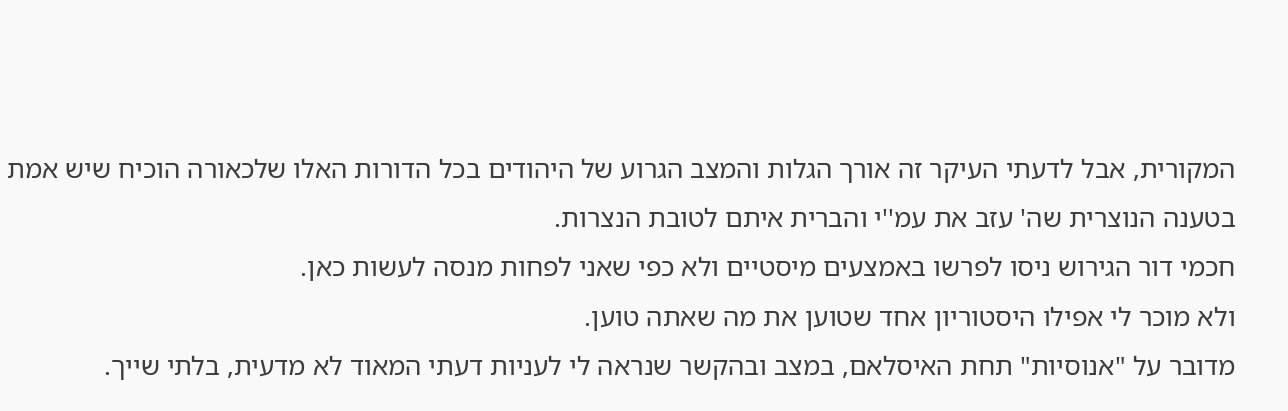המקורית, אבל לדעתי העיקר זה אורך הגלות והמצב הגרוע של היהודים בכל הדורות האלו שלכאורה הוכיח שיש אמת בטענה הנוצרית שה' עזב את עמ''י והברית איתם לטובת הנצרות.
חכמי דור הגירוש ניסו לפרשו באמצעים מיסטיים ולא כפי שאני לפחות מנסה לעשות כאן.
ולא מוכר לי אפילו היסטוריון אחד שטוען את מה שאתה טוען.
מדובר על "אנוסיות" תחת האיסלאם, במצב ובהקשר שנראה לי לעניות דעתי המאוד לא מדעית, בלתי שייך.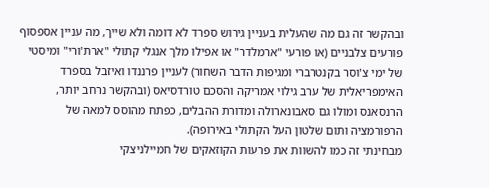ובהקשר זה גם מה שהעלית בעניין גירוש ספרד לא דומה ולא שייך, מה עניין אספסוף פורעים צלבניים (או פורעי "ארמלדר" או אפילו מלך אנגלי קתולי "ארת'ורי" ומיסטי של ימי צ'וסר בקנטרברי ומגיפות הדבר השחור) לעניין פרננדו ואיזבל בספרד האימפריאלית של ערב גילוי אמריקה והסכם טורדסיאס (ובהקשר נרחב יותר, הרנסאנס ומולו גם סאבונארולה ומדורת ההבלים, כפתח מהוסס למאה של הרפורמציה ותום שלטון העל הקתולי באירופה).
מבחינתי זה כמו להשוות את פרעות הקוזאקים של חמיילניצקי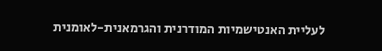לעליית האנטישמיות המודרנית והגרמאנית-לאומנית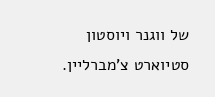של ווגנר ויוסטון סטיוארט צ'מברליין.